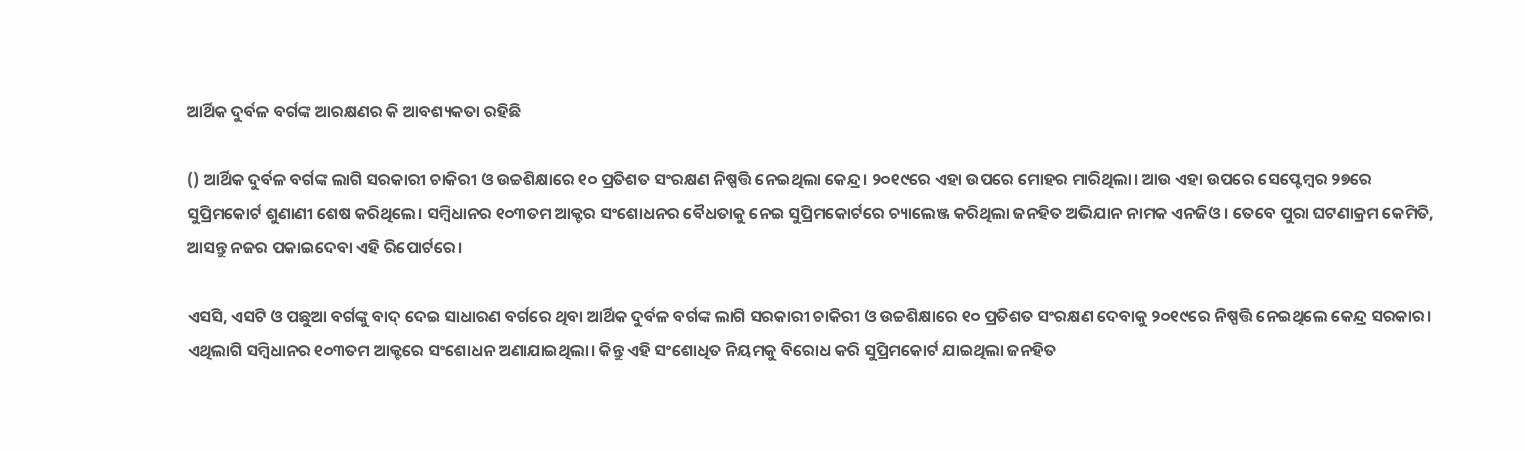ଆର୍ଥିକ ଦୁର୍ବଳ ବର୍ଗଙ୍କ ଆରକ୍ଷଣର କି ଆବଶ୍ୟକତା ରହିଛି

() ଆର୍ଥିକ ଦୁର୍ବଳ ବର୍ଗଙ୍କ ଲାଗି ସରକାରୀ ଚାକିରୀ ଓ ଉଚ୍ଚଶିକ୍ଷାରେ ୧୦ ପ୍ରତିଶତ ସଂରକ୍ଷଣ ନିଷ୍ପତ୍ତି ନେଇଥିଲା କେନ୍ଦ୍ର। ୨୦୧୯ରେ ଏହା ଉପରେ ମୋହର ମାରିଥିଲା। ଆଉ ଏହା ଉପରେ ସେପ୍ଟେମ୍ୱର ୨୭ରେ ସୁପ୍ରିମକୋର୍ଟ ଶୁଣାଣୀ ଶେଷ କରିଥିଲେ। ସମ୍ୱିଧାନର ୧୦୩ତମ ଆକ୍ଟର ସଂଶୋଧନର ବୈଧତାକୁ ନେଇ ସୁପ୍ରିମକୋର୍ଟରେ ଚ୍ୟାଲେଞ୍ଜ କରିଥିଲା ଜନହିତ ଅଭିଯାନ ନାମକ ଏନଜିଓ। ତେବେ ପୁରା ଘଟଣାକ୍ରମ କେମିତି, ଆସନ୍ତୁ ନଜର ପକାଇଦେବା ଏହି ରିପୋର୍ଟରେ।

ଏସସି, ଏସଟି ଓ ପଛୁଆ ବର୍ଗଙ୍କୁ ବାଦ୍ ଦେଇ ସାଧାରଣ ବର୍ଗରେ ଥିବା ଆର୍ଥିକ ଦୁର୍ବଳ ବର୍ଗଙ୍କ ଲାଗି ସରକାରୀ ଚାକିରୀ ଓ ଉଚ୍ଚଶିକ୍ଷାରେ ୧୦ ପ୍ରତିଶତ ସଂରକ୍ଷଣ ଦେବାକୁ ୨୦୧୯ରେ ନିଷ୍ପତ୍ତି ନେଇଥିଲେ କେନ୍ଦ୍ର ସରକାର। ଏଥିଲାଗି ସମ୍ୱିଧାନର ୧୦୩ତମ ଆକ୍ଟରେ ସଂଶୋଧନ ଅଣାଯାଇଥିଲା। କିନ୍ତୁ ଏହି ସଂଶୋଧିତ ନିୟମକୁ ବିରୋଧ କରି ସୁପ୍ରିମକୋର୍ଟ ଯାଇଥିଲା ଜନହିତ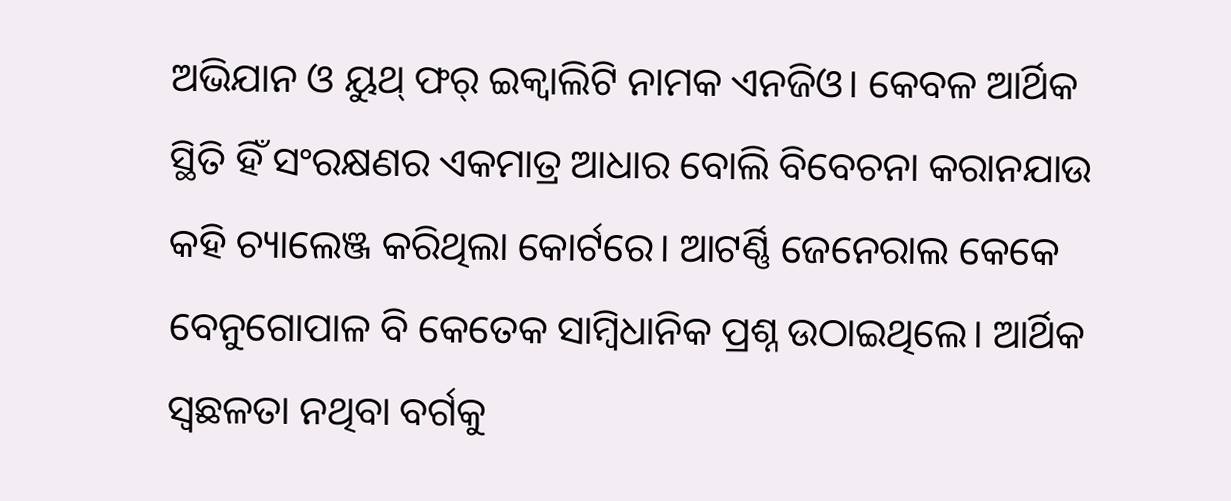ଅଭିଯାନ ଓ ୟୁଥ୍ ଫର୍ ଇକ୍ୱାଲିଟି ନାମକ ଏନଜିଓ। କେବଳ ଆର୍ଥିକ ସ୍ଥିତି ହିଁ ସଂରକ୍ଷଣର ଏକମାତ୍ର ଆଧାର ବୋଲି ବିବେଚନା କରାନଯାଉ କହି ଚ୍ୟାଲେଞ୍ଜ କରିଥିଲା କୋର୍ଟରେ। ଆଟର୍ଣ୍ଣି ଜେନେରାଲ କେକେ ବେନୁଗୋପାଳ ବି କେତେକ ସାମ୍ୱିଧାନିକ ପ୍ରଶ୍ନ ଉଠାଇଥିଲେ। ଆର୍ଥିକ ସ୍ୱଛଳତା ନଥିବା ବର୍ଗକୁ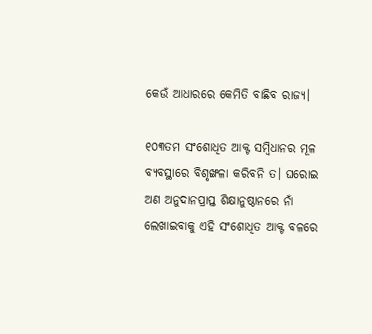କେଉଁ ଆଧାରରେ କେମିତି ବାଛିବ ରାଜ୍ୟ।

୧୦୩ତମ ସଂଶୋଧିତ ଆକ୍ଟ ସମ୍ୱିଧାନର ମୂଳ ବ୍ୟବସ୍ଥାରେ ବିଶୃଙ୍ଖଳା କରିବନି ତ। ଘରୋଇ ଅଣ ଅନୁଦାନପ୍ରାପ୍ତ ଶିକ୍ଷାନୁଷ୍ଠାନରେ ନାଁ ଲେଖାଇବାକୁ ଏହି ସଂଶୋଧିତ ଆକ୍ଟ ବଳରେ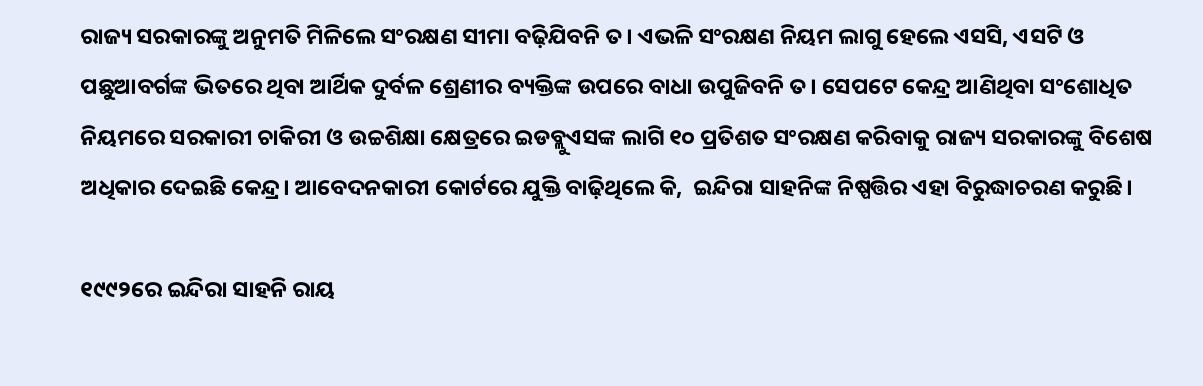ରାଜ୍ୟ ସରକାରଙ୍କୁ ଅନୁମତି ମିଳିଲେ ସଂରକ୍ଷଣ ସୀମା ବଢ଼ିଯିବନି ତ। ଏଭଳି ସଂରକ୍ଷଣ ନିୟମ ଲାଗୁ ହେଲେ ଏସସି, ଏସଟି ଓ ପଛୁଆବର୍ଗଙ୍କ ଭିତରେ ଥିବା ଆର୍ଥିକ ଦୁର୍ବଳ ଶ୍ରେଣୀର ବ୍ୟକ୍ତିଙ୍କ ଉପରେ ବାଧା ଉପୁଜିବନି ତ। ସେପଟେ କେନ୍ଦ୍ର ଆଣିଥିବା ସଂଶୋଧିତ ନିୟମରେ ସରକାରୀ ଚାକିରୀ ଓ ଉଚ୍ଚଶିକ୍ଷା କ୍ଷେତ୍ରରେ ଇଡବ୍ଲୁଏସଙ୍କ ଲାଗି ୧୦ ପ୍ରତିଶତ ସଂରକ୍ଷଣ କରିବାକୁ ରାଜ୍ୟ ସରକାରଙ୍କୁ ବିଶେଷ ଅଧିକାର ଦେଇଛି କେନ୍ଦ୍ର। ଆବେଦନକାରୀ କୋର୍ଟରେ ଯୁକ୍ତି ବାଢ଼ିଥିଲେ କି,  ଇନ୍ଦିରା ସାହନିଙ୍କ ନିଷ୍ପତ୍ତିର ଏହା ବିରୁଦ୍ଧାଚରଣ କରୁଛି।

୧୯୯୨ରେ ଇନ୍ଦିରା ସାହନି ରାୟ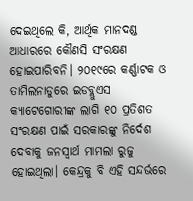ଦେଇଥିଲେ କି, ଆର୍ଥିକ ମାନଦଣ୍ଡ ଆଧାରରେ କୌଣସି ସଂରକ୍ଷଣ ହୋଇପାରିବନି। ୨୦୧୯ରେ କର୍ଣ୍ଣାଟକ ଓ ତାମିଲନାଡୁରେ ଇଡବ୍ଲୁଏସ କ୍ୟାଟେଗୋରୀଙ୍କ ଲାଗି ୧୦ ପ୍ରତିଶତ ସଂରକ୍ଷଣ ପାଇଁ ସରକାରଙ୍କୁ ନିର୍ଦେଶ ଦେବାକୁ ଜନସ୍ୱାର୍ଥ ମାମଲା ରୁଜୁ ହୋଇଥିଲା। କେନ୍ଦ୍ରକୁ ବି ଏହି ସନ୍ଦର୍ଭରେ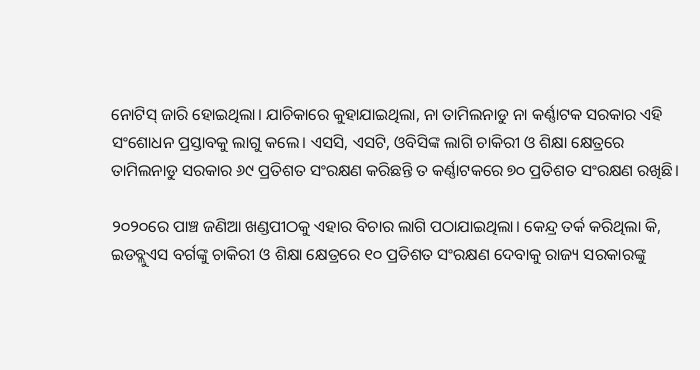ନୋଟିସ୍ ଜାରି ହୋଇଥିଲା। ଯାଚିକାରେ କୁହାଯାଇଥିଲା, ନା ତାମିଲନାଡୁ ନା କର୍ଣ୍ଣାଟକ ସରକାର ଏହି ସଂଶୋଧନ ପ୍ରସ୍ତାବକୁ ଲାଗୁ କଲେ। ଏସସି, ଏସଟି, ଓବିସିଙ୍କ ଲାଗି ଚାକିରୀ ଓ ଶିକ୍ଷା କ୍ଷେତ୍ରରେ ତାମିଲନାଡୁ ସରକାର ୬୯ ପ୍ରତିଶତ ସଂରକ୍ଷଣ କରିଛନ୍ତି ତ କର୍ଣ୍ଣାଟକରେ ୭୦ ପ୍ରତିଶତ ସଂରକ୍ଷଣ ରଖିଛି।

୨୦୨୦ରେ ପାଞ୍ଚ ଜଣିଆ ଖଣ୍ଡପୀଠକୁ ଏହାର ବିଚାର ଲାଗି ପଠାଯାଇଥିଲା। କେନ୍ଦ୍ର ତର୍କ କରିଥିଲା କି, ଇଡବ୍ଲୁଏସ ବର୍ଗଙ୍କୁ ଚାକିରୀ ଓ ଶିକ୍ଷା କ୍ଷେତ୍ରରେ ୧୦ ପ୍ରତିଶତ ସଂରକ୍ଷଣ ଦେବାକୁ ରାଜ୍ୟ ସରକାରଙ୍କୁ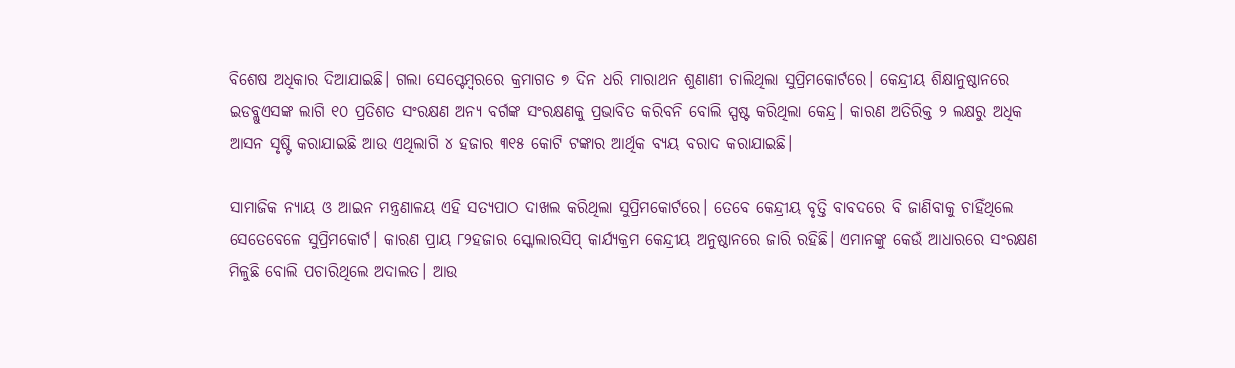ବିଶେଷ ଅଧିକାର ଦିଆଯାଇଛି। ଗଲା ସେପ୍ଟେମ୍ୱରରେ କ୍ରମାଗତ ୭ ଦିନ ଧରି ମାରାଥନ ଶୁଣାଣୀ ଚାଲିଥିଲା ସୁପ୍ରିମକୋର୍ଟରେ। କେନ୍ଦ୍ରୀୟ ଶିକ୍ଷାନୁଷ୍ଠାନରେ ଇଡବ୍ଲୁଏସଙ୍କ ଲାଗି ୧୦ ପ୍ରତିଶତ ସଂରକ୍ଷଣ ଅନ୍ୟ ବର୍ଗଙ୍କ ସଂରକ୍ଷଣକୁ ପ୍ରଭାବିତ କରିବନି ବୋଲି ସ୍ପଷ୍ଟ କରିଥିଲା କେନ୍ଦ୍ର। କାରଣ ଅତିରିକ୍ତ ୨ ଲକ୍ଷରୁ ଅଧିକ ଆସନ ସୃଷ୍ଟି କରାଯାଇଛି ଆଉ ଏଥିଲାଗି ୪ ହଜାର ୩୧୫ କୋଟି ଟଙ୍କାର ଆର୍ଥିକ ବ୍ୟୟ ବରାଦ କରାଯାଇଛି।

ସାମାଜିକ ନ୍ୟାୟ ଓ ଆଇନ ମନ୍ତ୍ରଣାଳୟ ଏହି ସତ୍ୟପାଠ ଦାଖଲ କରିଥିଲା ସୁପ୍ରିମକୋର୍ଟରେ। ତେବେ କେନ୍ଦ୍ରୀୟ ବୃତ୍ତି ବାବଦରେ ବି ଜାଣିବାକୁ ଚାହିଁଥିଲେ ସେତେବେଳେ ସୁପ୍ରିମକୋର୍ଟ। କାରଣ ପ୍ରାୟ ୮୨ହଜାର ସ୍କୋଲାରସିପ୍ କାର୍ଯ୍ୟକ୍ରମ କେନ୍ଦ୍ରୀୟ ଅନୁଷ୍ଠାନରେ ଜାରି ରହିଛି। ଏମାନଙ୍କୁ କେଉଁ ଆଧାରରେ ସଂରକ୍ଷଣ ମିଳୁଛି ବୋଲି ପଚାରିଥିଲେ ଅଦାଲତ। ଆଉ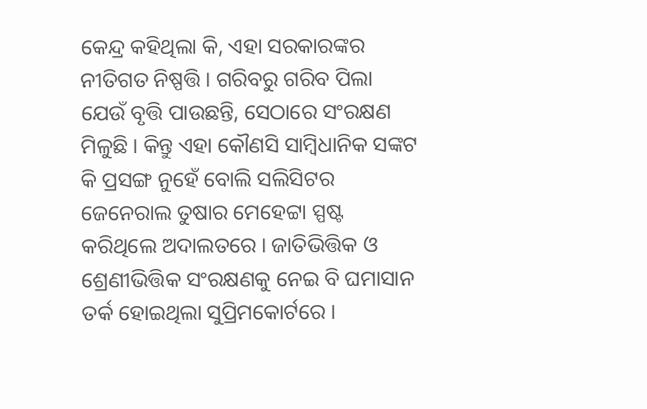କେନ୍ଦ୍ର କହିଥିଲା କି, ଏହା ସରକାରଙ୍କର ନୀତିଗତ ନିଷ୍ପତ୍ତି। ଗରିବରୁ ଗରିବ ପିଲା ଯେଉଁ ବୃତ୍ତି ପାଉଛନ୍ତି, ସେଠାରେ ସଂରକ୍ଷଣ ମିଳୁଛି। କିନ୍ତୁ ଏହା କୌଣସି ସାମ୍ୱିଧାନିକ ସଙ୍କଟ କି ପ୍ରସଙ୍ଗ ନୁହେଁ ବୋଲି ସଲିସିଟର ଜେନେରାଲ ତୁଷାର ମେହେଟ୍ଟା ସ୍ପଷ୍ଟ କରିଥିଲେ ଅଦାଲତରେ। ଜାତିଭିତ୍ତିକ ଓ ଶ୍ରେଣୀଭିତ୍ତିକ ସଂରକ୍ଷଣକୁ ନେଇ ବି ଘମାସାନ ତର୍କ ହୋଇଥିଲା ସୁପ୍ରିମକୋର୍ଟରେ।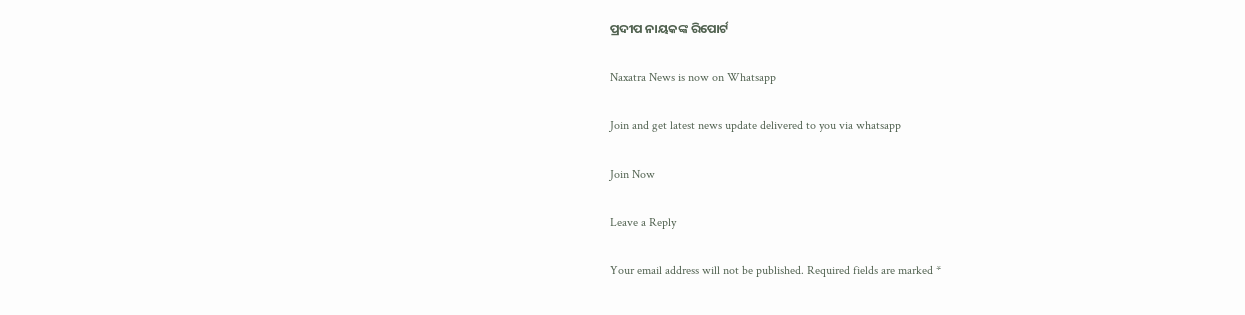ପ୍ରଦୀପ ନାୟକଙ୍କ ରିପୋର୍ଟ

Naxatra News is now on Whatsapp

Join and get latest news update delivered to you via whatsapp

Join Now

Leave a Reply

Your email address will not be published. Required fields are marked *